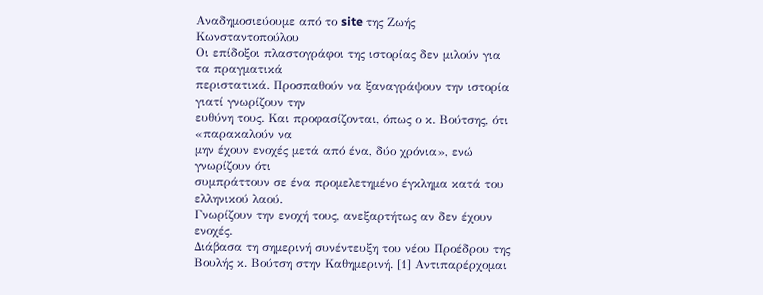Αναδημοσιεύουμε από το site της Ζωής Κωνσταντοπούλου
Οι επίδοξοι πλαστογράφοι της ιστορίας δεν μιλούν για τα πραγματικά
περιστατικά. Προσπαθούν να ξαναγράψουν την ιστορία γιατί γνωρίζουν την
ευθύνη τους. Και προφασίζονται, όπως ο κ. Βούτσης, ότι «παρακαλούν να
μην έχουν ενοχές μετά από ένα, δύο χρόνια», ενώ γνωρίζουν ότι
συμπράττουν σε ένα προμελετημένο έγκλημα κατά του ελληνικού λαού.
Γνωρίζουν την ενοχή τους, ανεξαρτήτως αν δεν έχουν ενοχές.
Διάβασα τη σημερινή συνέντευξη του νέου Προέδρου της Βουλής κ. Βούτση στην Καθημερινή. [1] Αντιπαρέρχομαι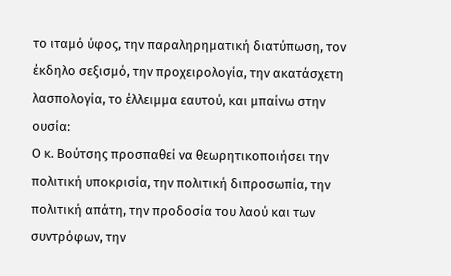το ιταμό ύφος, την παραληρηματική διατύπωση, τον έκδηλο σεξισμό, την προχειρολογία, την ακατάσχετη λασπολογία, το έλλειμμα εαυτού, και μπαίνω στην ουσία:
Ο κ. Βούτσης προσπαθεί να θεωρητικοποιήσει την πολιτική υποκρισία, την πολιτική διπροσωπία, την πολιτική απάτη, την προδοσία του λαού και των συντρόφων, την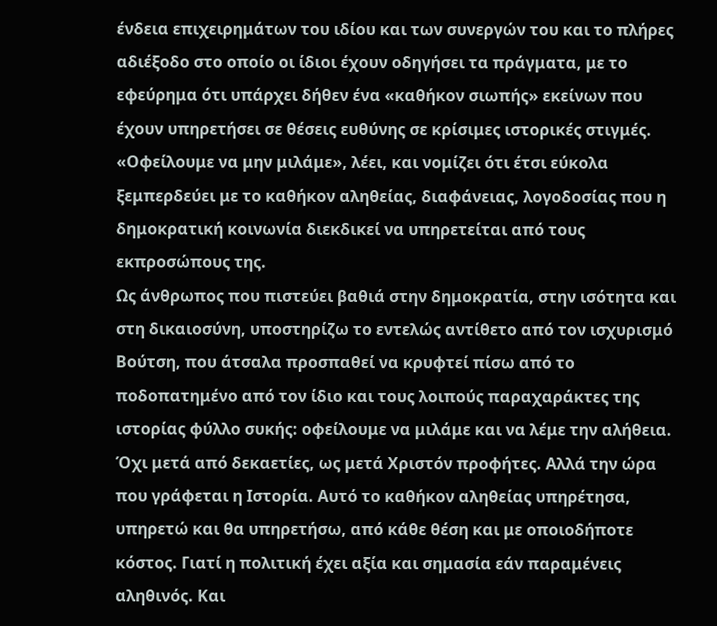ένδεια επιχειρημάτων του ιδίου και των συνεργών του και το πλήρες αδιέξοδο στο οποίο οι ίδιοι έχουν οδηγήσει τα πράγματα, με το εφεύρημα ότι υπάρχει δήθεν ένα «καθήκον σιωπής» εκείνων που έχουν υπηρετήσει σε θέσεις ευθύνης σε κρίσιμες ιστορικές στιγμές. «Οφείλουμε να μην μιλάμε», λέει, και νομίζει ότι έτσι εύκολα ξεμπερδεύει με το καθήκον αληθείας, διαφάνειας, λογοδοσίας που η δημοκρατική κοινωνία διεκδικεί να υπηρετείται από τους εκπροσώπους της.
Ως άνθρωπος που πιστεύει βαθιά στην δημοκρατία, στην ισότητα και στη δικαιοσύνη, υποστηρίζω το εντελώς αντίθετο από τον ισχυρισμό Βούτση, που άτσαλα προσπαθεί να κρυφτεί πίσω από το ποδοπατημένο από τον ίδιο και τους λοιπούς παραχαράκτες της ιστορίας φύλλο συκής: οφείλουμε να μιλάμε και να λέμε την αλήθεια. Όχι μετά από δεκαετίες, ως μετά Χριστόν προφήτες. Αλλά την ώρα που γράφεται η Ιστορία. Αυτό το καθήκον αληθείας υπηρέτησα, υπηρετώ και θα υπηρετήσω, από κάθε θέση και με οποιοδήποτε κόστος. Γιατί η πολιτική έχει αξία και σημασία εάν παραμένεις αληθινός. Και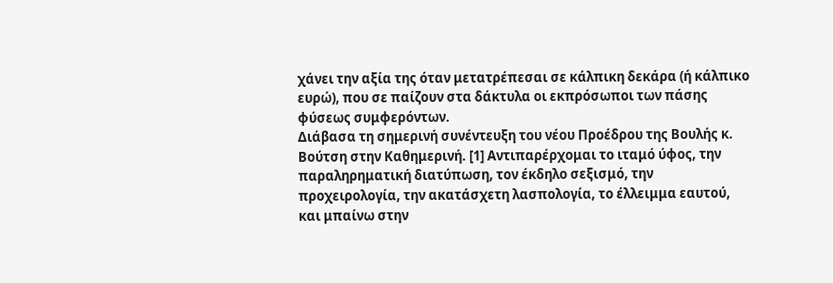χάνει την αξία της όταν μετατρέπεσαι σε κάλπικη δεκάρα (ή κάλπικο ευρώ), που σε παίζουν στα δάκτυλα οι εκπρόσωποι των πάσης φύσεως συμφερόντων.
Διάβασα τη σημερινή συνέντευξη του νέου Προέδρου της Βουλής κ. Βούτση στην Καθημερινή. [1] Αντιπαρέρχομαι το ιταμό ύφος, την παραληρηματική διατύπωση, τον έκδηλο σεξισμό, την προχειρολογία, την ακατάσχετη λασπολογία, το έλλειμμα εαυτού, και μπαίνω στην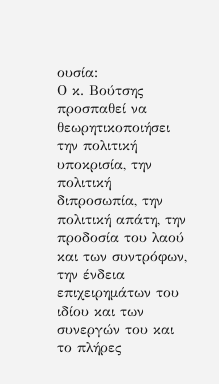ουσία:
Ο κ. Βούτσης προσπαθεί να θεωρητικοποιήσει την πολιτική υποκρισία, την πολιτική διπροσωπία, την πολιτική απάτη, την προδοσία του λαού και των συντρόφων, την ένδεια επιχειρημάτων του ιδίου και των συνεργών του και το πλήρες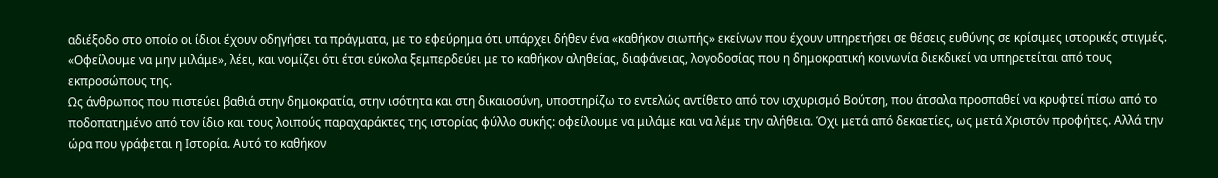αδιέξοδο στο οποίο οι ίδιοι έχουν οδηγήσει τα πράγματα, με το εφεύρημα ότι υπάρχει δήθεν ένα «καθήκον σιωπής» εκείνων που έχουν υπηρετήσει σε θέσεις ευθύνης σε κρίσιμες ιστορικές στιγμές. «Οφείλουμε να μην μιλάμε», λέει, και νομίζει ότι έτσι εύκολα ξεμπερδεύει με το καθήκον αληθείας, διαφάνειας, λογοδοσίας που η δημοκρατική κοινωνία διεκδικεί να υπηρετείται από τους εκπροσώπους της.
Ως άνθρωπος που πιστεύει βαθιά στην δημοκρατία, στην ισότητα και στη δικαιοσύνη, υποστηρίζω το εντελώς αντίθετο από τον ισχυρισμό Βούτση, που άτσαλα προσπαθεί να κρυφτεί πίσω από το ποδοπατημένο από τον ίδιο και τους λοιπούς παραχαράκτες της ιστορίας φύλλο συκής: οφείλουμε να μιλάμε και να λέμε την αλήθεια. Όχι μετά από δεκαετίες, ως μετά Χριστόν προφήτες. Αλλά την ώρα που γράφεται η Ιστορία. Αυτό το καθήκον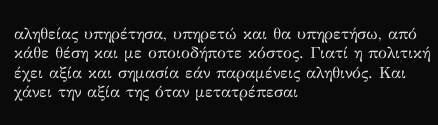αληθείας υπηρέτησα, υπηρετώ και θα υπηρετήσω, από κάθε θέση και με οποιοδήποτε κόστος. Γιατί η πολιτική έχει αξία και σημασία εάν παραμένεις αληθινός. Και χάνει την αξία της όταν μετατρέπεσαι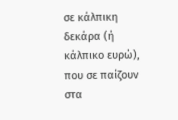σε κάλπικη δεκάρα (ή κάλπικο ευρώ), που σε παίζουν στα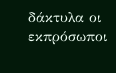δάκτυλα οι εκπρόσωποι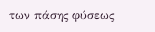των πάσης φύσεως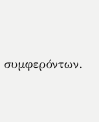συμφερόντων.